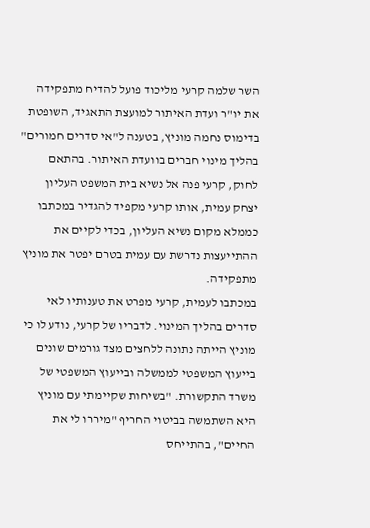השר שלמה קרעי מליכוד פועל להדיח מתפקידה את יו"ר ועדת האיתור למועצת התאגיד, השופטת בדימוס נחמה מוניץ, בטענה ל"אי סדרים חמורים" בהליך מינוי חברים בוועדת האיתור. בהתאם לחוק, קרעי פנה אל נשיא בית המשפט העליון יצחק עמית, אותו קרעי מקפיד להגדיר במכתבו כממלא מקום נשיא העליון, בכדי לקיים את ההתייעצות נדרשת עם עמית בטרם יפטר את מוניץ מתפקידה.
במכתבו לעמית, קרעי מפרט את טענותיו לאי סדרים בהליך המינוי. לדבריו של קרעי, נודע לו כי מוניץ הייתה נתונה ללחצים מצד גורמים שונים בייעוץ המשפטי לממשלה ובייעוץ המשפטי של משרד התקשורת. "בשיחות שקיימתי עם מוניץ היא השתמשה בביטוי החריף "מיררו לי את החיים", בהתייחס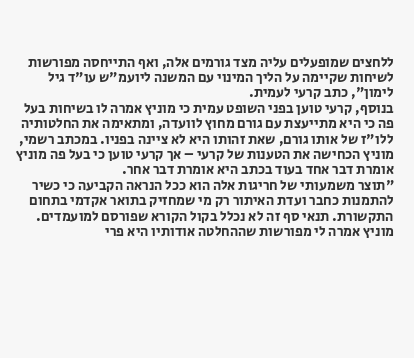ללחצים שמופעלים עליה מצד גורמים אלה, ואף התייחסה מפורשות לשיחות שקיימה על הליך המינוי עם המשנה ליועמ"ש עו"ד גיל לימון", כתב קרעי לעמית.
בנוסף, קרעי טוען בפני השופט עמית כי מוניץ אמרה לו בשיחות בעל פה כי היא מתייעצת עם גורם מחוץ לוועדה, ומתאימה את החלטותיה ללו"ז של אותו גורם, שאת זהותו היא לא ציינה בפניו. במכתב רשמי, מוניץ הכחישה את הטענות של קרעי – אך קרעי טוען כי בעל פה מוניץ אומרת דבר אחד בעוד בכתב היא אומרת דבר אחר.
"תוצר משמעותי של חריגות אלה הוא ככל הנראה הקביעה כי כשיר להתמנות כחבר ועדת האיתור רק מי שמחזיק בתואר אקדמי בתחום התקשורת. תנאי סף זה לא נכלל בקול הקורא שפורסם למועמדים. מוניץ אמרה לי מפורשות שההחלטה אודותיו היא פרי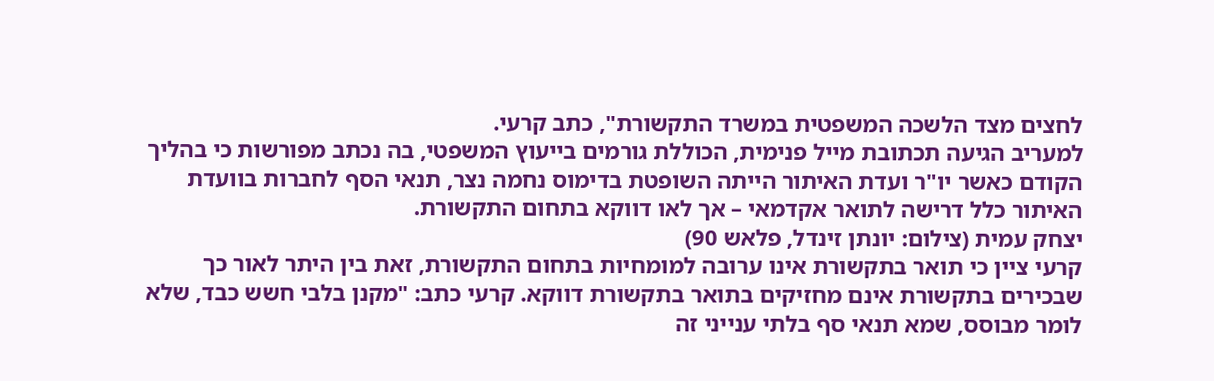לחצים מצד הלשכה המשפטית במשרד התקשורת", כתב קרעי.
למעריב הגיעה תכתובת מייל פנימית, הכוללת גורמים בייעוץ המשפטי, בה נכתב מפורשות כי בהליך הקודם כאשר יו"ר ועדת האיתור הייתה השופטת בדימוס נחמה נצר, תנאי הסף לחברות בוועדת האיתור כלל דרישה לתואר אקדמאי – אך לאו דווקא בתחום התקשורת.
יצחק עמית (צילום: יונתן זינדל, פלאש 90)
קרעי ציין כי תואר בתקשורת אינו ערובה למומחיות בתחום התקשורת, זאת בין היתר לאור כך שבכירים בתקשורת אינם מחזיקים בתואר בתקשורת דווקא. קרעי כתב: "מקנן בלבי חשש כבד, שלא לומר מבוסס, שמא תנאי סף בלתי ענייני זה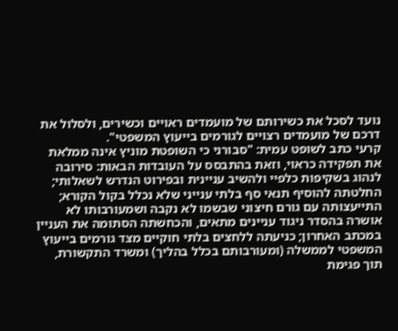נועד לסכל את כשירותם של מועמדים ראויים וכשירים, ולסלול את דרכם של מועמדים רצויים לגורמים בייעוץ המשפטי".
קרעי כתב לשופט עמית: "סבורני כי השופטת מוניץ אינה ממלאת את תפקידה כראוי, וזאת בהתבסס על העובדות הבאות: סירובה לנהוג בשקיפות כלפיי ולהשיב עניינית ובפירוט הנדרש לשאלותי; החלטתה להוסיף תנאי סף בלתי ענייני שלא נכלל בקול הקורא; התייעצותה עם גורם חיצוני שבשמו לא נקבה ושמעורבותו לא אושרה בהסדר ניגוד עניינים מתאים, והכחשתה הסתומה את העניין במכתב האחרון; כניעתה ללחצים בלתי חוקיים מצד גורמים בייעוץ המשפטי לממשלה (ומעורבותם בכלל בהליך) ומשרד התקשורת, תוך פגימת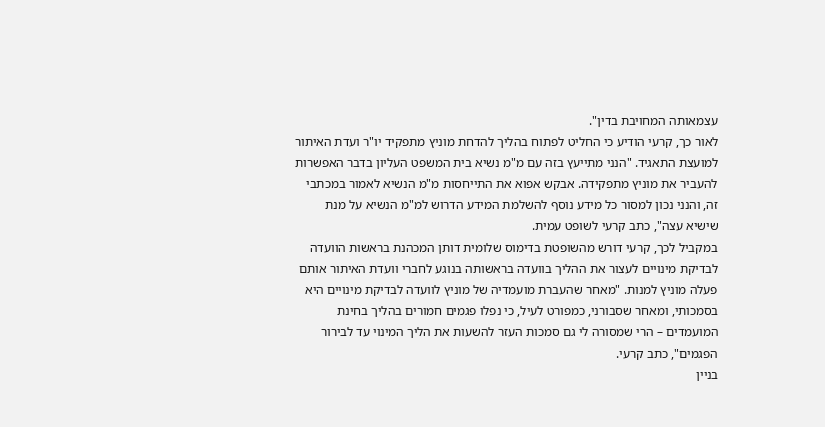עצמאותה המחויבת בדין".
לאור כך, קרעי הודיע כי החליט לפתוח בהליך להדחת מוניץ מתפקיד יו"ר ועדת האיתור למועצת התאגיד. "הנני מתייעץ בזה עם מ"מ נשיא בית המשפט העליון בדבר האפשרות להעביר את מוניץ מתפקידה. אבקש אפוא את התייחסות מ"מ הנשיא לאמור במכתבי זה, והנני נכון למסור כל מידע נוסף להשלמת המידע הדרוש למ"מ הנשיא על מנת שישיא עצה", כתב קרעי לשופט עמית.
במקביל לכך, קרעי דורש מהשופטת בדימוס שלומית דותן המכהנת בראשות הוועדה לבדיקת מינויים לעצור את ההליך בוועדה בראשותה בנוגע לחברי וועדת האיתור אותם פעלה מוניץ למנות. "מאחר שהעברת מועמדיה של מוניץ לוועדה לבדיקת מינויים היא בסמכותי, ומאחר שסבורני, כמפורט לעיל, כי נפלו פגמים חמורים בהליך בחינת המועמדים – הרי שמסורה לי גם סמכות העזר להשעות את הליך המינוי עד לבירור הפגמים", כתב קרעי.
בניין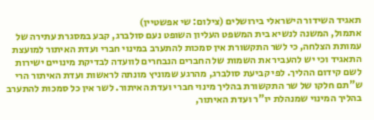תאגיד השידור הישראלי בירושלים (צילום: שי אפשטיין)
אתמול, המשנה לנשיא בית המשפט העליון השופט נעם סולברג, קבע במסגרת עתירה של עמותת הצלחה, כי לשר התקשורת אין סמכות להתערב במינוי חברי ועדת האיתור למועצת התאגיד וכי יש להעביר את השמות של החברים הנבחרים לוועדה לבדיקת מינויים ישירות לשם קידום ההליך. לפי קביעת סולברג, מהרגע שמוניץ מונתה לראשות ועדת האיתור הרי ש"תם חלקו של שר התקשורת בהליך מינוי חברי ועדת האיתור. לשר אין כל סמכות להתערב בהליך המינוי שמנהלת יו"ר ועדת האיתור,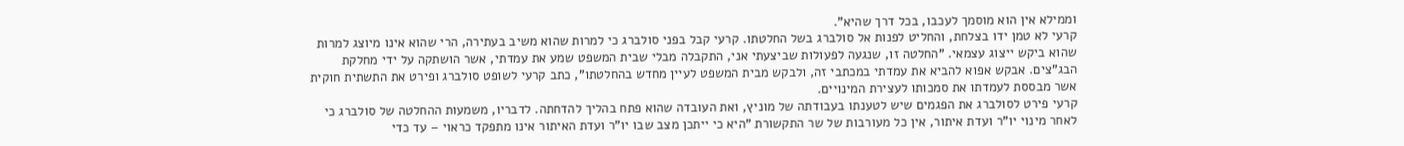וממילא אין הוא מוסמך לעכבו, בכל דרך שהיא".
קרעי לא טמן ידו בצלחת, והחליט לפנות אל סולברג בשל החלטתו. קרעי קבל בפני סולברג כי למרות שהוא משיב בעתירה, הרי שהוא אינו מיוצג למרות שהוא ביקש ייצוג עצמאי. "החלטה זו, שנגעה לפעולות שביצעתי אני, התקבלה מבלי שבית המשפט שמע את עמדתי, אשר הושתקה על ידי מחלקת הבג"צים. אבקש אפוא להביא את עמדתי במכתבי זה, ולבקש מבית המשפט לעיין מחדש בהחלטתו", כתב קרעי לשופט סולברג ופירט את התשתית חוקית אשר מבססת לעמדתו את סמכותו לעצירת המינויים.
קרעי פירט לסולברג את הפגמים שיש לטענתו בעבודתה של מוניץ, ואת העובדה שהוא פתח בהליך להדחתה. לדבריו, משמעות ההחלטה של סולברג כי לאחר מינוי יו"ר ועדת איתור, אין כל מעורבות של שר התקשורת "היא כי ייתכן מצב שבו יו"ר ועדת האיתור אינו מתפקד כראוי – עד כדי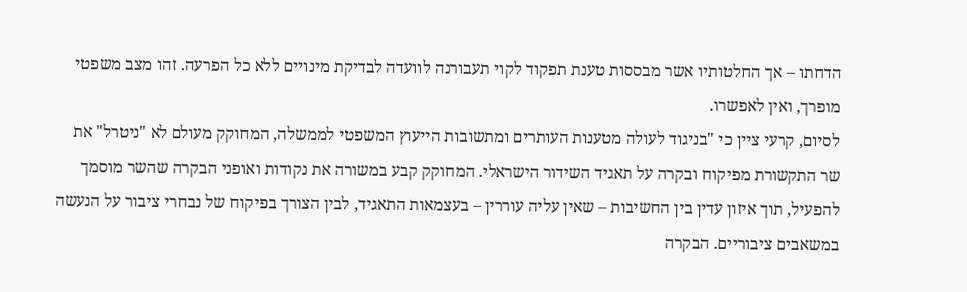הדחתו – אך החלטותיו אשר מבססות טענת תפקוד לקוי תעבורנה לוועדה לבדיקת מינויים ללא כל הפרעה. זהו מצב משפטי מופרך, ואין לאפשרו.
לסיום, קרעי ציין כי "בניגוד לעולה מטענות העותרים ומתשובות הייעוץ המשפטי לממשלה, המחוקק מעולם לא "ניטרל" את שר התקשורת מפיקוח ובקרה על תאגיד השידור הישראלי. המחוקק קבע במשורה את נקודות ואופני הבקרה שהשר מוסמך להפעיל, תוך איזון עדין בין החשיבות – שאין עליה עוררין – בעצמאות התאגיד, לבין הצורך בפיקוח של נבחרי ציבור על הנעשה במשאבים ציבוריים. הבקרה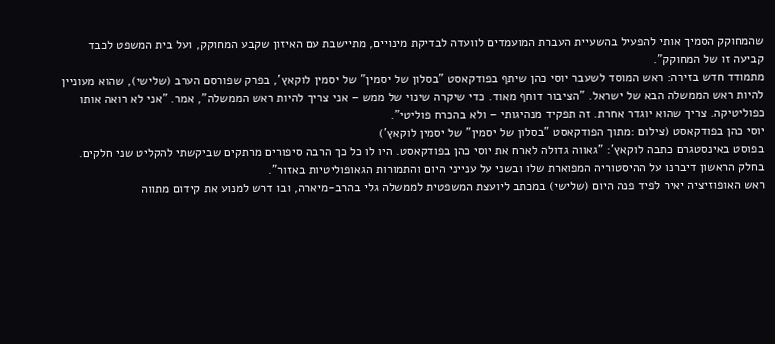שהמחוקק הסמיך אותי להפעיל בהשעיית העברת המועמדים לוועדה לבדיקת מינויים, מתיישבת עם האיזון שקבע המחוקק, ועל בית המשפט לכבד קביעה זו של המחוקק".
מתמודד חדש בזירה: ראש המוסד לשעבר יוסי כהן שיתף בפודקאסט "בסלון של יסמין" של יסמין לוקאץ', בפרק שפורסם הערב (שלישי), שהוא מעוניין להיות ראש הממשלה הבא של ישראל. "הציבור דוחף מאוד. כדי שיקרה שינוי של ממש – אני צריך להיות ראש הממשלה", אמר. "אני לא רואה אותו כפוליטיקה. צריך שהוא יוגדר אחרת. זה תפקיד מנהיגותי – ולא בהכרח פוליטי".
יוסי כהן בפודקאסט (צילום :מתוך הפודקאסט "בסלון של יסמין" של יסמין לוקאץ')
בפוסט באינסטגרם כתבה לוקאץ': "גאווה גדולה לארח את יוסי כהן בפודקאסט. היו לו כל כך הרבה סיפורים מרתקים שביקשתי להקליט שני חלקים. בחלק הראשון דיברנו על ההיסטוריה המפוארת שלו ובשני על ענייני היום והתמורות הגאופוליטיות באזור".
ראש האופוזיציה יאיר לפיד פנה היום (שלישי) במכתב ליועצת המשפטית לממשלה גלי בהרב-מיארה, ובו דרש למנוע את קידום מתווה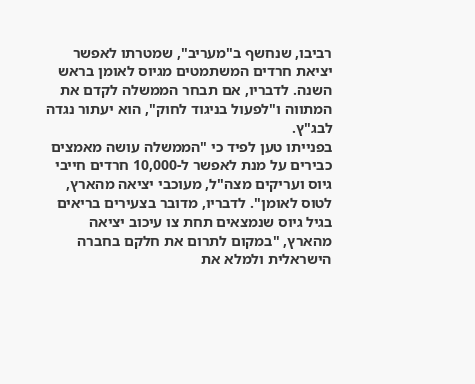רביבו, שנחשף ב"מעריב", שמטרתו לאפשר יציאת חרדים המשתמטים מגיוס לאומן בראש השנה. לדבריו, אם תבחר הממשלה לקדם את המתווה ו"לפעול בניגוד לחוק", הוא יעתור נגדה לבג"ץ.
בפנייתו טען לפיד כי "הממשלה עושה מאמצים כבירים על מנת לאפשר ל-10,000 חרדים חייבי גיוס ועריקים מצה"ל, מעוכבי יציאה מהארץ, לטוס לאומן". לדבריו, מדובר בצעירים בריאים בגיל גיוס שנמצאים תחת צו עיכוב יציאה מהארץ, "במקום לתרום את חלקם בחברה הישראלית ולמלא את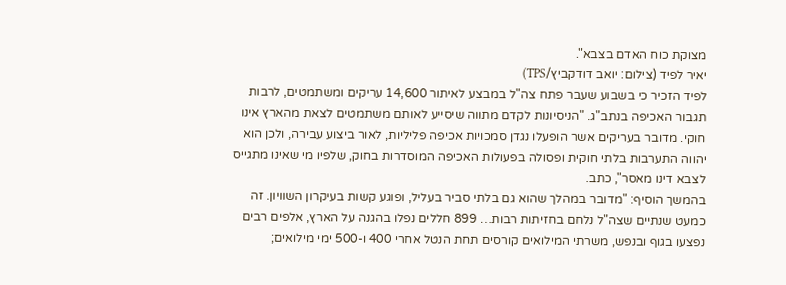מצוקת כוח האדם בצבא".
יאיר לפיד (צילום: יואב דודקביץ/TPS)
לפיד הזכיר כי בשבוע שעבר פתח צה"ל במבצע לאיתור 14,600 עריקים ומשתמטים, לרבות תגבור האכיפה בנתב"ג. "הניסיונות לקדם מתווה שיסייע לאותם משתמטים לצאת מהארץ אינו חוקי. מדובר בעריקים אשר הופעלו נגדן סמכויות אכיפה פליליות, לאור ביצוע עבירה, ולכן הוא יהווה התערבות בלתי חוקית ופסולה בפעולות האכיפה המוסדרות בחוק, שלפיו מי שאינו מתגייס לצבא דינו מאסר", כתב.
בהמשך הוסיף: "מדובר במהלך שהוא גם בלתי סביר בעליל, ופוגע קשות בעיקרון השוויון. זה כמעט שנתיים שצה"ל נלחם בחזיתות רבות… 899 חללים נפלו בהגנה על הארץ, אלפים רבים נפצעו בגוף ובנפש, משרתי המילואים קורסים תחת הנטל אחרי 400 ו-500 ימי מילואים;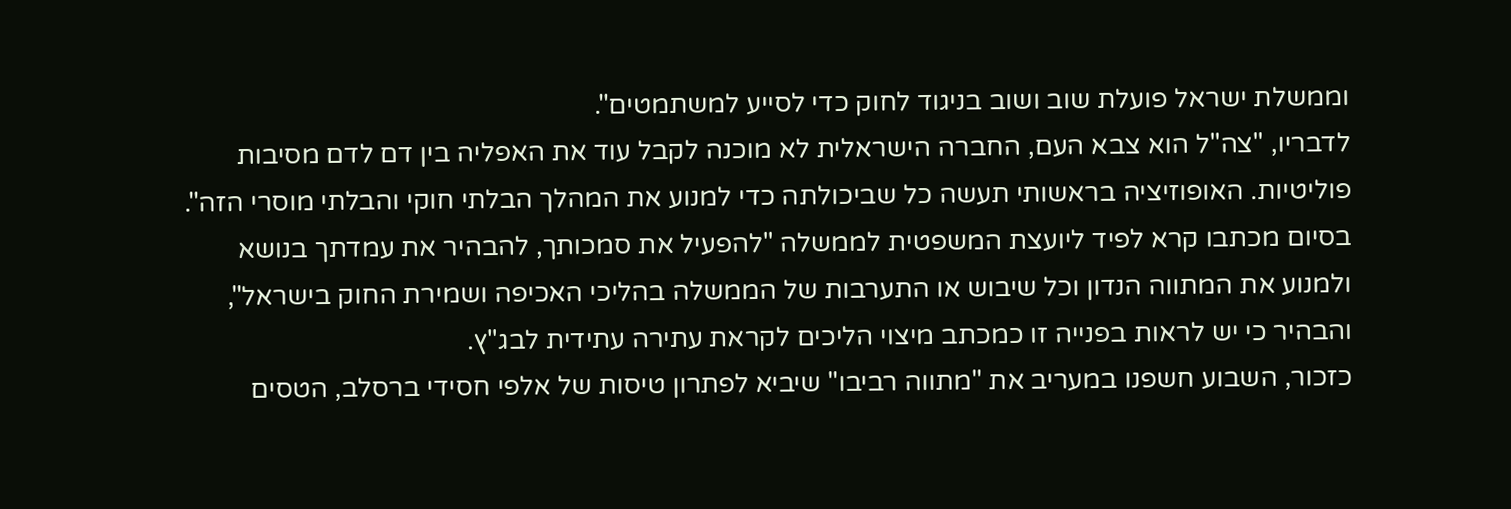וממשלת ישראל פועלת שוב ושוב בניגוד לחוק כדי לסייע למשתמטים".
לדבריו, "צה"ל הוא צבא העם, החברה הישראלית לא מוכנה לקבל עוד את האפליה בין דם לדם מסיבות פוליטיות. האופוזיציה בראשותי תעשה כל שביכולתה כדי למנוע את המהלך הבלתי חוקי והבלתי מוסרי הזה".
בסיום מכתבו קרא לפיד ליועצת המשפטית לממשלה "להפעיל את סמכותך, להבהיר את עמדתך בנושא ולמנוע את המתווה הנדון וכל שיבוש או התערבות של הממשלה בהליכי האכיפה ושמירת החוק בישראל", והבהיר כי יש לראות בפנייה זו כמכתב מיצוי הליכים לקראת עתירה עתידית לבג"ץ.
כזכור, השבוע חשפנו במעריב את "מתווה רביבו" שיביא לפתרון טיסות של אלפי חסידי ברסלב, הטסים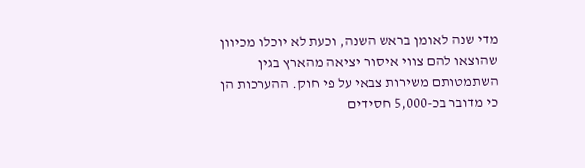מדי שנה לאומן בראש השנה, וכעת לא יוכלו מכיוון שהוצאו להם צווי איסור יציאה מהארץ בגין השתמטותם משירות צבאי על פי חוק. ההערכות הן כי מדובר בכ-5,000 חסידים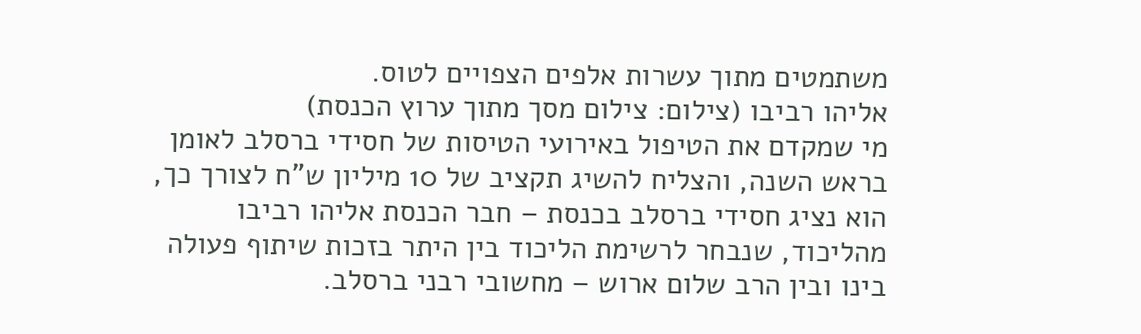משתמטים מתוך עשרות אלפים הצפויים לטוס.
אליהו רביבו (צילום: צילום מסך מתוך ערוץ הכנסת)
מי שמקדם את הטיפול באירועי הטיסות של חסידי ברסלב לאומן בראש השנה, והצליח להשיג תקציב של 10 מיליון ש"ח לצורך כך, הוא נציג חסידי ברסלב בכנסת – חבר הכנסת אליהו רביבו מהליכוד, שנבחר לרשימת הליכוד בין היתר בזכות שיתוף פעולה בינו ובין הרב שלום ארוש – מחשובי רבני ברסלב.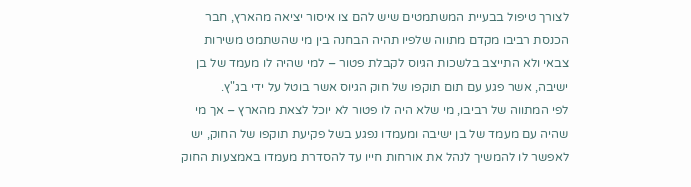לצורך טיפול בבעיית המשתמטים שיש להם צו איסור יציאה מהארץ, חבר הכנסת רביבו מקדם מתווה שלפיו תהיה הבחנה בין מי שהשתמט משירות צבאי ולא התייצב בלשכות הגיוס לקבלת פטור – למי שהיה לו מעמד של בן ישיבה, אשר פגע עם תום תוקפו של חוק הגיוס אשר בוטל על ידי בג"ץ.
לפי המתווה של רביבו, מי שלא היה לו פטור לא יוכל לצאת מהארץ – אך מי שהיה עם מעמד של בן ישיבה ומעמדו נפגע בשל פקיעת תוקפו של החוק, יש לאפשר לו להמשיך לנהל את אורחות חייו עד להסדרת מעמדו באמצעות החוק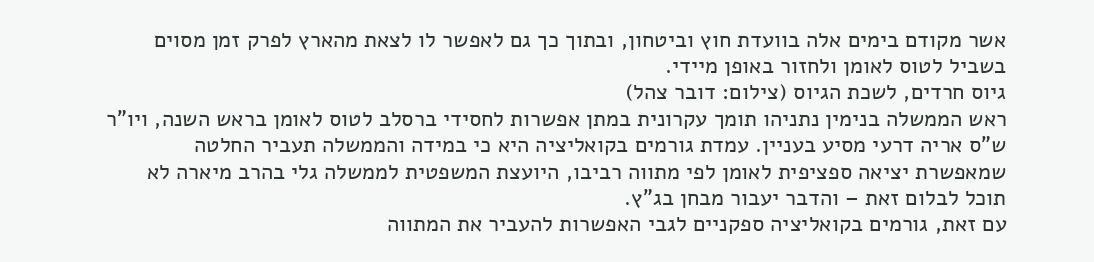אשר מקודם בימים אלה בוועדת חוץ וביטחון, ובתוך כך גם לאפשר לו לצאת מהארץ לפרק זמן מסוים בשביל לטוס לאומן ולחזור באופן מיידי.
גיוס חרדים, לשכת הגיוס (צילום: דובר צהל)
ראש הממשלה בנימין נתניהו תומך עקרונית במתן אפשרות לחסידי ברסלב לטוס לאומן בראש השנה, ויו"ר ש"ס אריה דרעי מסיע בעניין. עמדת גורמים בקואליציה היא כי במידה והממשלה תעביר החלטה שמאפשרת יציאה ספציפית לאומן לפי מתווה רביבו, היועצת המשפטית לממשלה גלי בהרב מיארה לא תוכל לבלום זאת – והדבר יעבור מבחן בג"ץ.
עם זאת, גורמים בקואליציה ספקניים לגבי האפשרות להעביר את המתווה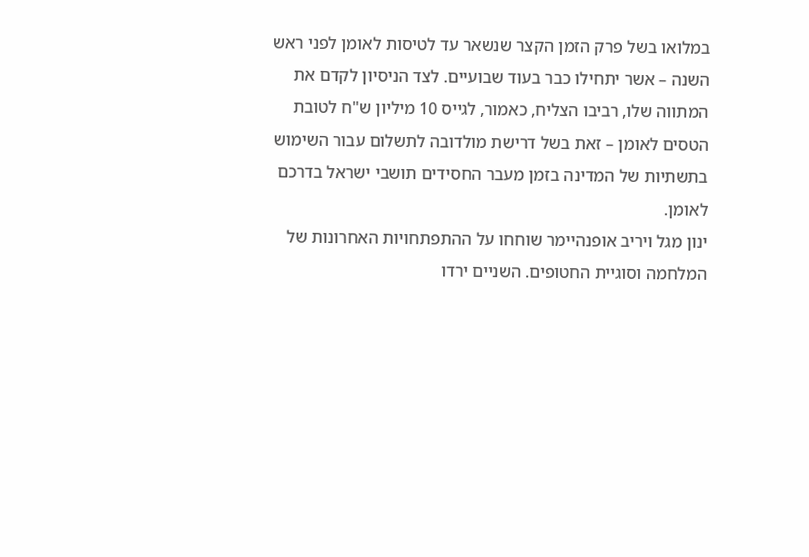במלואו בשל פרק הזמן הקצר שנשאר עד לטיסות לאומן לפני ראש השנה – אשר יתחילו כבר בעוד שבועיים. לצד הניסיון לקדם את המתווה שלו, רביבו הצליח, כאמור, לגייס 10 מיליון ש"ח לטובת הטסים לאומן – זאת בשל דרישת מולדובה לתשלום עבור השימוש בתשתיות של המדינה בזמן מעבר החסידים תושבי ישראל בדרכם לאומן.
ינון מגל ויריב אופנהיימר שוחחו על ההתפתחויות האחרונות של המלחמה וסוגיית החטופים. השניים ירדו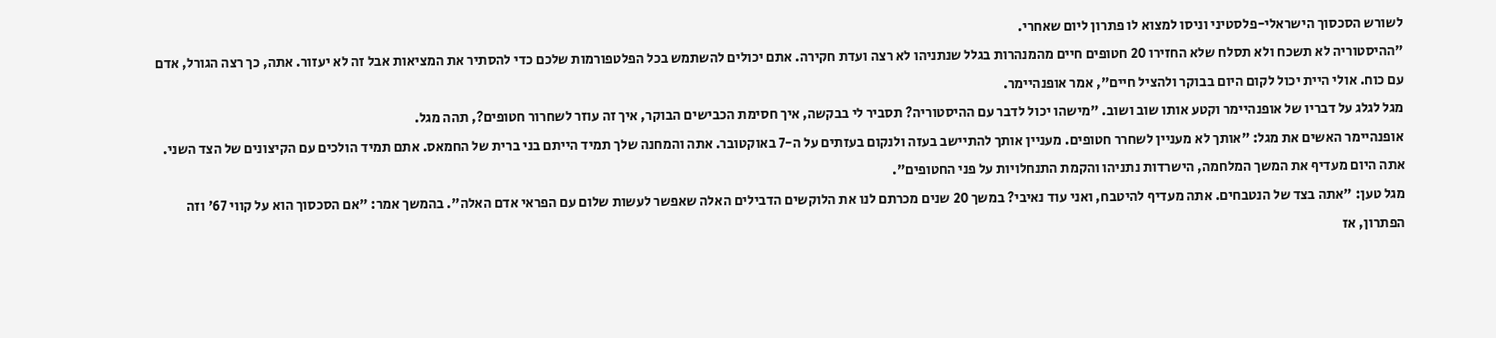לשורש הסכסוך הישראלי-פלסטיני וניסו למצוא לו פתרון ליום שאחרי.
"ההיסטוריה לא תשכח ולא תסלח שלא החזירו 20 חטופים חיים מהמנהרות בגלל שנתניהו לא רצה ועדת חקירה. אתם יכולים להשתמש בכל הפלטפורמות שלכם כדי להסתיר את המציאות אבל זה לא יעזור. אתה, כך רצה הגורל, אדם עם כוח. אולי היית יכול לקום היום בבוקר ולהציל חיים", אמר אופנהיימר.
מגל לגלג על דבריו של אופנהיימר וקטע אותו שוב ושוב. "מישהו יכול לדבר עם ההיסטוריה? תסביר לי בבקשה, איך חסימת הכבישים הבוקר, איך זה עוזר לשחרור חטופים?, תהה מגל.
אופנהיימר האשים את מגל: "אותך לא מעניין לשחרר חטופים. מעניין אותך להתיישב בעזה ולנקום בעזתים על ה-7 באוקטובר. אתה והמחנה שלך תמיד הייתם בני ברית של החמאס. אתם תמיד הולכים עם הקיצונים של הצד השני. אתה היום מעדיף את המשך המלחמה, הישרדות נתניהו והקמת התנחלויות על פני החטופים".
מגל טען: "אתה בצד של הנטבחים. אתה מעדיף להיטבח, ואני עוד נאיבי? במשך 20 שנים מכרתם לנו את הלוקשים הדבילים האלה שאפשר לעשות שלום עם הפראי אדם האלה". בהמשך אמר: "אם הסכסוך הוא על קווי 67' וזה הפתרון, אז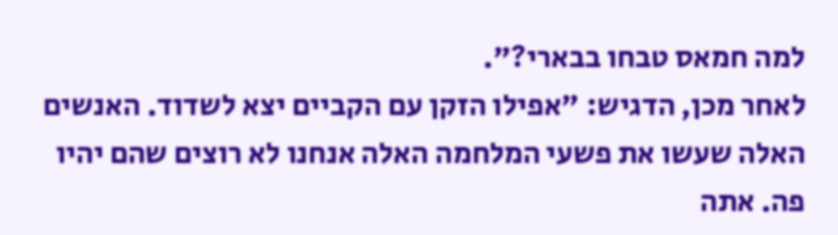למה חמאס טבחו בבארי?".
לאחר מכן, הדגיש: "אפילו הזקן עם הקביים יצא לשדוד. האנשים האלה שעשו את פשעי המלחמה האלה אנחנו לא רוצים שהם יהיו פה. אתה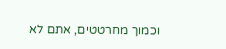וכמוך מחרטטים, אתם לא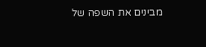מבינים את השפה של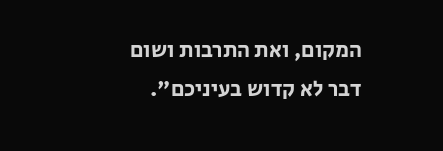המקום, ואת התרבות ושום דבר לא קדוש בעיניכם".